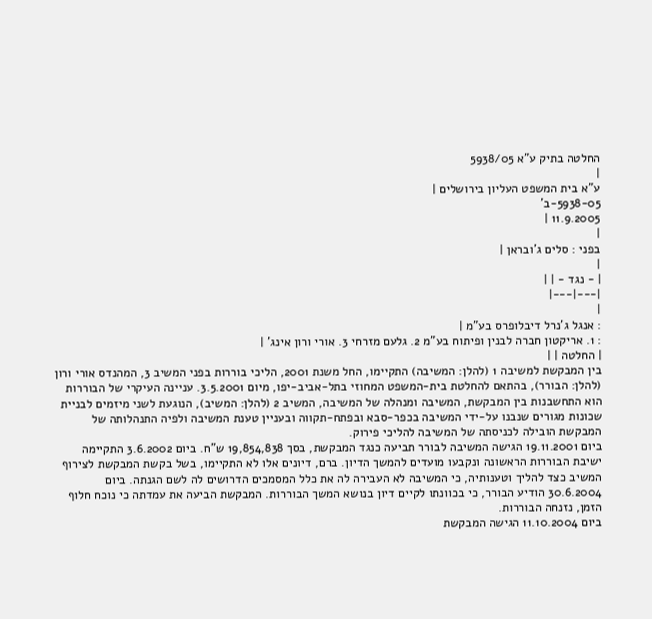החלטה בתיק ע"א 5938/05
|
ע"א בית המשפט העליון בירושלים |
5938-05-ב'
11.9.2005 |
|
בפני : סלים ג'ובראן |
|
| - נגד - | |
|---|---|
|
: אנגל ג'נרל דיבלופרס בע"מ |
: 1. אריקטון חברה לבנין ופיתוח בע"מ 2. גלעם מזרחי 3. אורי ורון אינג' |
| החלטה | |
בין המבקשת למשיבה 1 (להלן: המשיבה) התקיימו, החל משנת 2001, הליכי בוררות בפני המשיב 3, המהנדס אורי ורון (להלן: הבורר), בהתאם להחלטת בית-המשפט המחוזי בתל-אביב-יפו, מיום 3.5.2001. עניינה העיקרי של הבוררות הוא התחשבנות בין המבקשת, המשיבה ומנהלה של המשיבה, המשיב 2 (להלן: המשיב), הנוגעת לשני מיזמים לבניית שכונות מגורים שנבנו על-ידי המשיבה בכפר-סבא ובפתח-תקווה ובעניין טענת המשיבה ולפיה התנהלותה של המבקשת הובילה לכניסתה של המשיבה להליכי פירוק.
ביום 19.11.2001 הגישה המשיבה לבורר תביעה כנגד המבקשת, בסך 19,854,838 ש"ח. ביום 3.6.2002 התקיימה ישיבת הבוררות הראשונה ונקבעו מועדים להמשך הדיון. ברם, דיונים אלו לא התקיימו, בשל בקשת המבקשת לצירוף המשיב כצד להליך וטענותיה, כי המשיבה לא העבירה לה את כלל המסמכים הדרושים לה לשם הגנתה. ביום 30.6.2004 הודיע הבורר, כי בכוונתו לקיים דיון בנושא המשך הבוררות. המבקשת הביעה את עמדתה כי נוכח חלוף הזמן, נזנחה הבוררות.
ביום 11.10.2004 הגישה המבקשת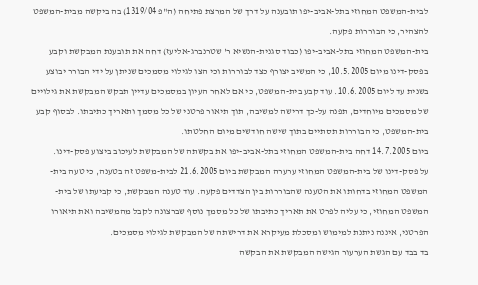לבית-המשפט המחוזי בתל-אביב-יפו תובענה על דרך של המרצת פתיחה (ה"פ 1319/04) בה ביקשה מבית-המשפט להצהיר, כי הבוררות פקעה.
בית-המשפט המחוזי בתל-אביב-יפו (כבוד סגנית-הנשיא ר' שטרנברג-אליעז) דחה את תובענת המבקשת וקבע בפסק-דינו מיום 10.5.2005, כי המשיב יצורף כצד לבוררות וכי הצו לגילוי מסמכים שניתן על ידי הבורר יבוצע בשנית עד ליום 10.6.2005. עוד קבע בית-המשפט, כי אם לאחר העיון במסמכים עדיין תבקש המבקשת את גילויים של מסמכים מיוחדים, תפנה על-כך דרישה למשיבה, תוך תיאור פרטני של כל מסמך ותאריך כתיבתו. לבסוף קבע בית-המשפט, כי הבוררות תסתיים בתוך שישה חודשים מיום החלטתו.
ביום 14.7.2005 דחה בית-המשפט המחוזי בתל-אביב-יפו את בקשתה של המבקשת לעיכוב ביצוע פסק-דינו.
על פסק-דינו של בית-המשפט המחוזי ערערה המבקשת ביום 21.6.2005 לבית-משפט זה בטענה, כי טעה בית-המשפט המחוזי בדחותו את הטענה שהבוררות בין הצדדים פקעה. עוד טענה המבקשת, כי קביעתו של בית-המשפט המחוזי, כי עליה לפרט את תאריך כתיבתו של כל מסמך נוסף שברצונה לקבל מהמשיבה ואת תיאורו הפרטני, איננה ניתנת למימוש ומסכלת מעיקרא את דרישתה של המבקשת לגילוי מסמכים.
בד בבד עם הגשת הערעור הגישה המבקשת את הבקשה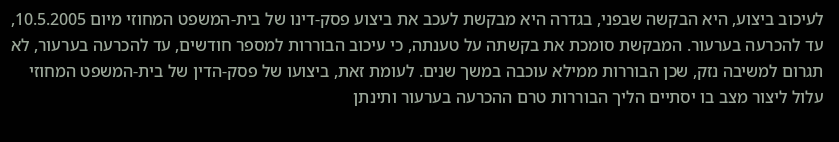לעיכוב ביצוע, היא הבקשה שבפני, בגדרה היא מבקשת לעכב את ביצוע פסק-דינו של בית-המשפט המחוזי מיום 10.5.2005, עד להכרעה בערעור. המבקשת סומכת את בקשתה על טענתה, כי עיכוב הבוררות למספר חודשים, עד להכרעה בערעור, לא תגרום למשיבה נזק, שכן הבוררות ממילא עוכבה במשך שנים. לעומת זאת, ביצועו של פסק-הדין של בית-המשפט המחוזי עלול ליצור מצב בו יסתיים הליך הבוררות טרם ההכרעה בערעור ותינתן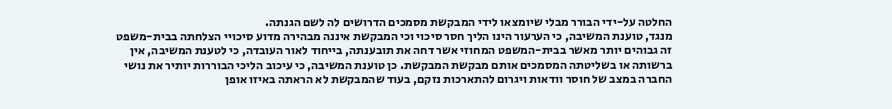החלטה על-ידי הבורר מבלי שיומצאו לידי המבקשת מסמכים הדרושים לה לשם הגנתה.
מנגד, טוענת המשיבה, כי הערעור הינו הליך חסר סיכוי וכי המבקשת איננה מבהירה מדוע סיכויי הצלחתה בבית-משפט זה גבוהים יותר מאשר בבית-המשפט המחוזי אשר דחה את תובענתה, בייחוד לאור העובדה, כי לטענת המשיבה, אין ברשותה או בשליטתה המסמכים אותם מבקשת המבקשת. כן טוענת המשיבה, כי עיכוב הליכי הבוררות יותיר את נושי החברה במצב של חוסר וודאות ויגרום להתארכות נזקם, בעוד שהמבקשת לא הראתה באיזו אופן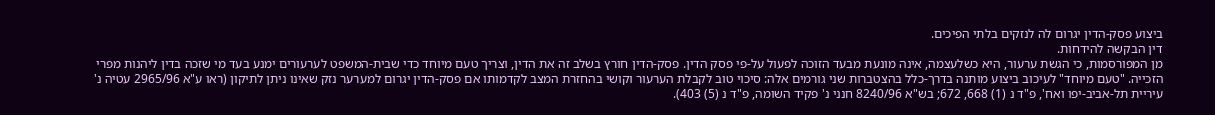ביצוע פסק-הדין יגרום לה לנזקים בלתי הפיכים.
דין הבקשה להידחות.
מן המפורסמות, כי הגשת ערעור, היא כשלעצמה, אינה מונעת מבעד הזוכה לפעול על-פי פסק הדין. פסק-הדין חורץ בשלב זה את הדין, וצריך טעם מיוחד כדי שבית-המשפט לערעורים ימנע בעד מי שזכה בדין ליהנות מפרי הזכייה. "טעם מיוחד" לעיכוב ביצוע מותנה בדרך-כלל בהצטברות שני גורמים אלה: סיכוי טוב לקבלת הערעור וקושי בהחזרת המצב לקדמותו אם פסק-הדין יגרום למערער נזק שאינו ניתן לתיקון (ראו ע"א 2965/96 עטיה נ' עיריית תל-אביב-יפו ואח', פ"ד נ (1) 668, 672; בש"א 8240/96 חנני נ' פקיד השומה, פ"ד נ (5) 403).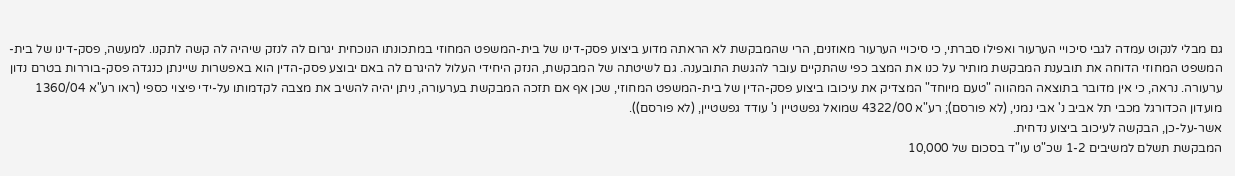גם מבלי לנקוט עמדה לגבי סיכויי הערעור ואפילו סברתי, כי סיכויי הערעור מאוזנים, הרי שהמבקשת לא הראתה מדוע ביצוע פסק-דינו של בית-המשפט המחוזי במתכונתו הנוכחית יגרום לה לנזק שיהיה לה קשה לתקנו. למעשה, פסק-דינו של בית-המשפט המחוזי הדוחה את תובענת המבקשת מותיר על כנו את המצב כפי שהתקיים עובר להגשת התובענה. גם לשיטתה של המבקשת, הנזק היחידי העלול להיגרם לה באם יבוצע פסק-הדין הוא באפשרות שיינתן כנגדה פסק-בוררות בטרם נדון ערעורה. נראה, כי אין מדובר בתוצאה המהווה "טעם מיוחד" המצדיק את עיכובו ביצוע פסק-הדין של בית-המשפט המחוזי, שכן אף אם תזכה המבקשת בערעורה, ניתן יהיה להשיב את מצבה לקדמותו על-ידי פיצוי כספי (ראו רע"א 1360/04 מועדון הכדורגל מכבי תל אביב נ' אבי נמני, (לא פורסם); רע"א 4322/00 שמואל גפשטיין נ' עודד גפשטיין, (לא פורסם)).
אשר-על-כן, הבקשה לעיכוב ביצוע נדחית.
המבקשת תשלם למשיבים 1-2 שכ"ט עו"ד בסכום של 10,000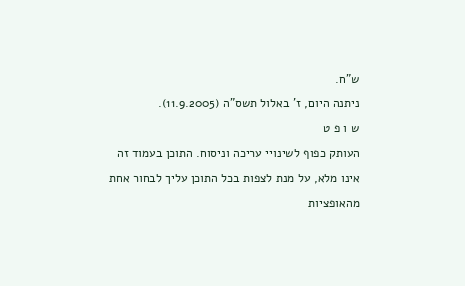ש"ח.
ניתנה היום, ז' באלול תשס"ה (11.9.2005).
ש ו פ ט
העותק כפוף לשינויי עריכה וניסוח. התוכן בעמוד זה אינו מלא, על מנת לצפות בכל התוכן עליך לבחור אחת מהאופציות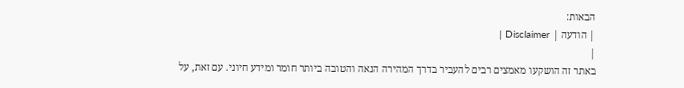הבאות:
| הודעה | Disclaimer |
|
באתר זה הושקעו מאמצים רבים להעביר בדרך המהירה הנאה והטובה ביותר חומר ומידע חיוני. עם זאת, על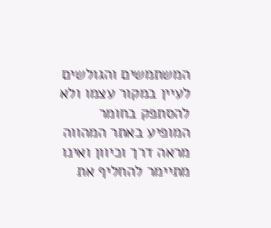המשתמשים והגולשים לעיין במקור עצמו ולא להסתפק בחומר המופיע באתר המהווה מראה דרך וכיוון ואינו מתיימר להחליף את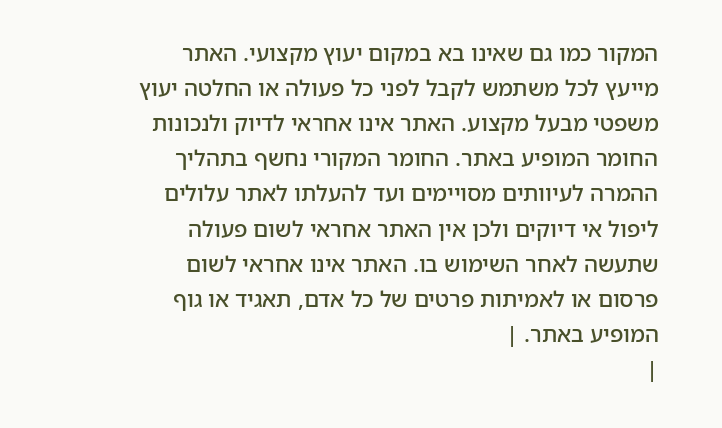המקור כמו גם שאינו בא במקום יעוץ מקצועי. האתר מייעץ לכל משתמש לקבל לפני כל פעולה או החלטה יעוץ משפטי מבעל מקצוע. האתר אינו אחראי לדיוק ולנכונות החומר המופיע באתר. החומר המקורי נחשף בתהליך ההמרה לעיוותים מסויימים ועד להעלתו לאתר עלולים ליפול אי דיוקים ולכן אין האתר אחראי לשום פעולה שתעשה לאחר השימוש בו. האתר אינו אחראי לשום פרסום או לאמיתות פרטים של כל אדם, תאגיד או גוף המופיע באתר. |
|